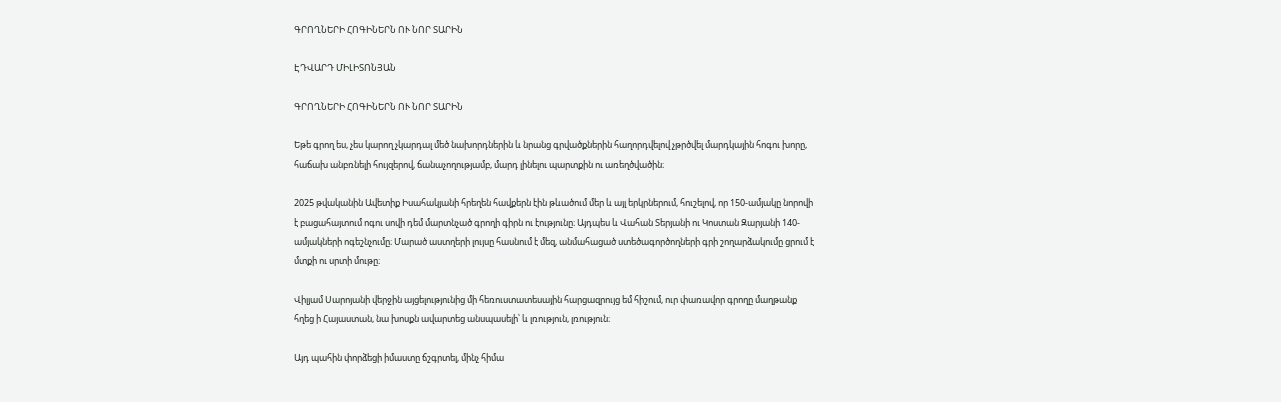ԳՐՈՂՆԵՐԻ ՀՈԳԻՆԵՐՆ ՈՒ ՆՈՐ ՏԱՐԻՆ

ԷԴՎԱՐԴ ՄԻԼԻՏՈՆՅԱՆ

ԳՐՈՂՆԵՐԻ ՀՈԳԻՆԵՐՆ ՈՒ ՆՈՐ ՏԱՐԻՆ

Եթե գրող ես, չես կարող չկարդալ մեծ նախորդներին և նրանց գրվածքներին հաղորդվելով չթրծվել մարդկային հոգու խորը, հաճախ անբռնելի հույզերով, ճանաչողությամբ, մարդ լինելու պարտքին ու առեղծվածին։

2025 թվականին Ավետիք Իսահակյանի հրեղեն հավքերն էին թևածում մեր և այլ երկրներում, հուշելով, որ 150-ամյակը նորովի է բացահայտում ոգու սովի դեմ մարտնչած գրողի գիրն ու էությունը։ Այդպես և Վահան Տերյանի ու Կոստան Զարյանի 140-ամյակների ոգեշնչումը։ Մարած աստղերի լույսը հասնում է մեզ, անմահացած ստեծագործողների գրի շողարձակումը ցրում է մտքի ու սրտի մութը։

Վիլյամ Սարոյանի վերջին այցելությունից մի հեռուստատեսային հարցազրույց եմ հիշում, ուր փառավոր գրողը մաղթանք հղեց ի Հայաստան, նա խոսքն ավարտեց անսպասելի՝ և լռություն, լռություն։

Այդ պահին փորձեցի իմաստը ճշգրտել, մինչ հիմա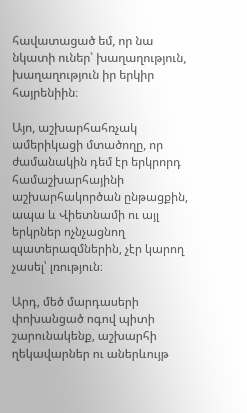հավատացած եմ, որ նա նկատի ուներ՝ խաղաղություն, խաղաղություն իր երկիր հայրենիին։

Այո, աշխարհահռչակ ամերիկացի մտածողը, որ ժամանակին դեմ էր երկրորդ համաշխարհայինի աշխարհակործան ընթացքին, ապա և Վիետնամի ու այլ երկրներ ոչնչացնող պատերազմներին, չէր կարող չասել՝ լռություն։

Արդ, մեծ մարդասերի փոխանցած ոգով պիտի շարունակենք, աշխարհի ղեկավարներ ու աներևույթ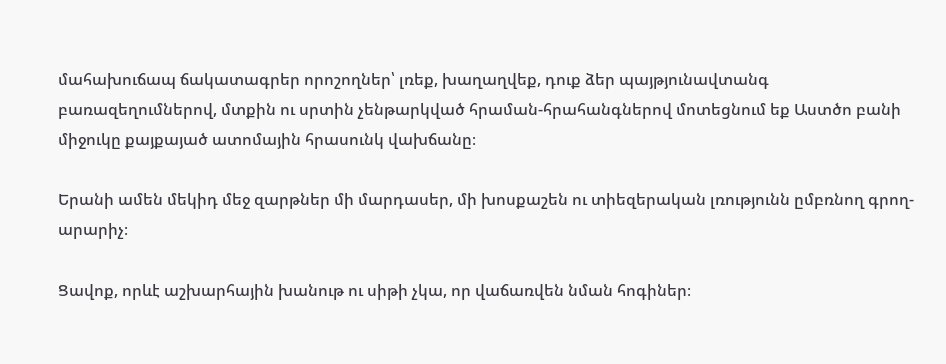մահախուճապ ճակատագրեր որոշողներ՝ լռեք, խաղաղվեք, դուք ձեր պայթյունավտանգ բառազեղումներով, մտքին ու սրտին չենթարկված հրաման-հրահանգներով մոտեցնում եք Աստծո բանի միջուկը քայքայած ատոմային հրասունկ վախճանը։

Երանի ամեն մեկիդ մեջ զարթներ մի մարդասեր, մի խոսքաշեն ու տիեզերական լռությունն ըմբռնող գրող-արարիչ։

Ցավոք, որևէ աշխարհային խանութ ու սիթի չկա, որ վաճառվեն նման հոգիներ։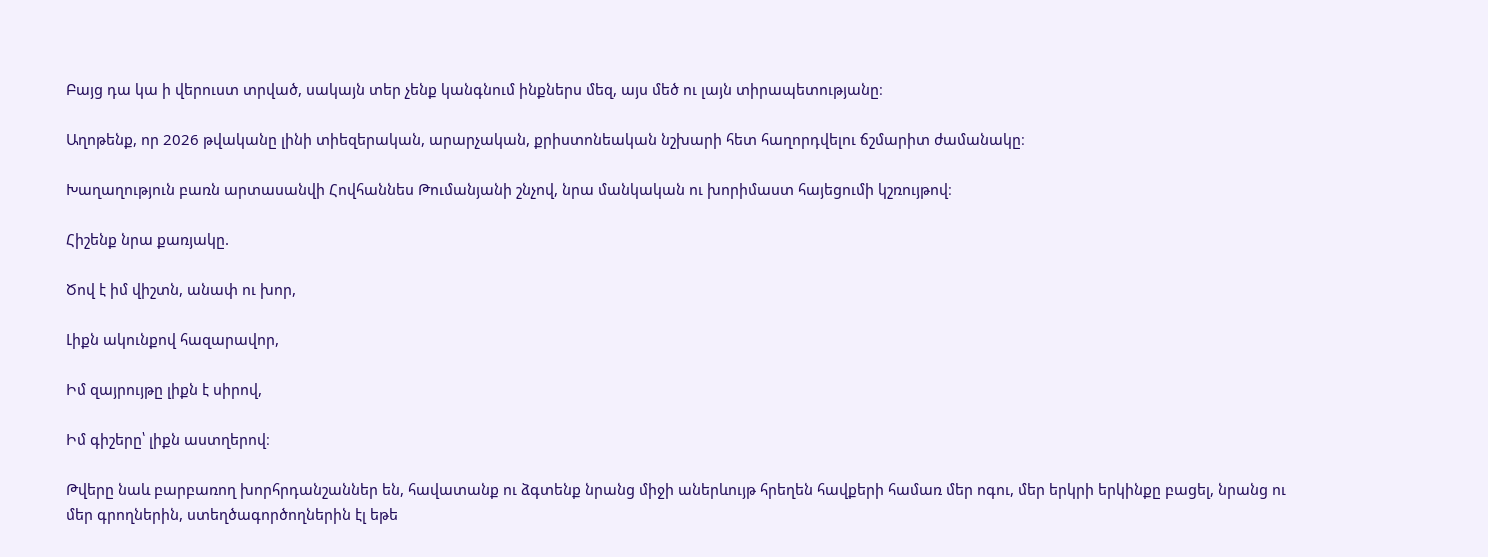Բայց դա կա ի վերուստ տրված, սակայն տեր չենք կանգնում ինքներս մեզ, այս մեծ ու լայն տիրապետությանը։

Աղոթենք, որ 2026 թվականը լինի տիեզերական, արարչական, քրիստոնեական նշխարի հետ հաղորդվելու ճշմարիտ ժամանակը։

Խաղաղություն բառն արտասանվի Հովհաննես Թումանյանի շնչով, նրա մանկական ու խորիմաստ հայեցումի կշռույթով։

Հիշենք նրա քառյակը.

Ծով է իմ վիշտն, անափ ու խոր,

Լիքն ակունքով հազարավոր,

Իմ զայրույթը լիքն է սիրով,

Իմ գիշերը՝ լիքն աստղերով։

Թվերը նաև բարբառող խորհրդանշաններ են, հավատանք ու ձգտենք նրանց միջի աներևույթ հրեղեն հավքերի համառ մեր ոգու, մեր երկրի երկինքը բացել, նրանց ու մեր գրողներին, ստեղծագործողներին էլ եթե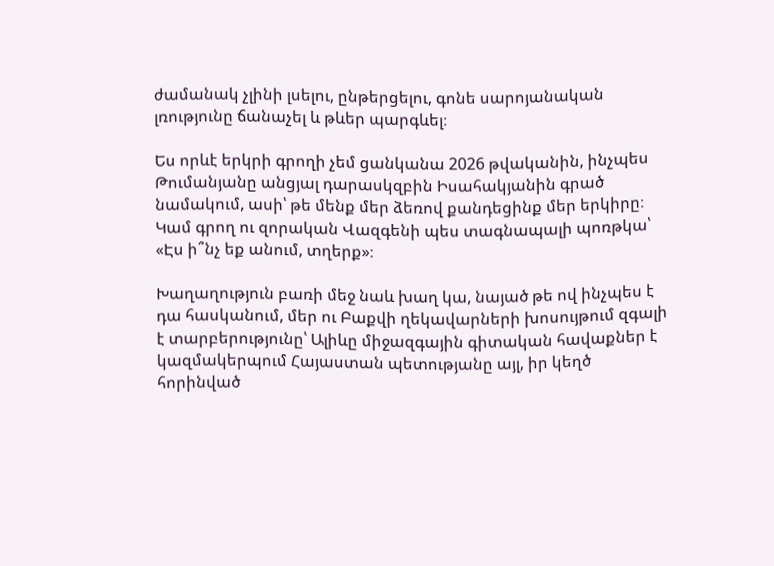ժամանակ չլինի լսելու, ընթերցելու, գոնե սարոյանական լռությունը ճանաչել և թևեր պարգևել։

Ես որևէ երկրի գրողի չեմ ցանկանա 2026 թվականին, ինչպես Թումանյանը անցյալ դարասկզբին Իսահակյանին գրած նամակում, ասի՝ թե մենք մեր ձեռով քանդեցինք մեր երկիրը։ Կամ գրող ու զորական Վազգենի պես տագնապալի պոռթկա՝ «Էս ի՞նչ եք անում, տղերք»։

Խաղաղություն բառի մեջ նաև խաղ կա, նայած թե ով ինչպես է դա հասկանում, մեր ու Բաքվի ղեկավարների խոսույթում զգալի է տարբերությունը՝ Ալիևը միջազգային գիտական հավաքներ է կազմակերպում Հայաստան պետությանը այլ, իր կեղծ հորինված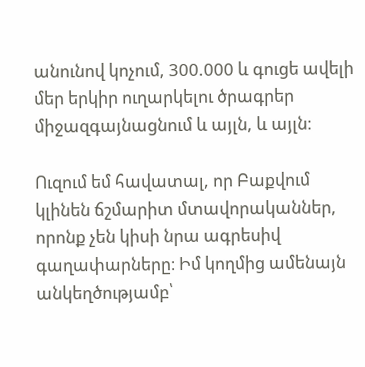անունով կոչում, 300.000 և գուցե ավելի մեր երկիր ուղարկելու ծրագրեր միջազգայնացնում և այլն, և այլն։

Ուզում եմ հավատալ, որ Բաքվում կլինեն ճշմարիտ մտավորականներ, որոնք չեն կիսի նրա ագրեսիվ գաղափարները։ Իմ կողմից ամենայն անկեղծությամբ՝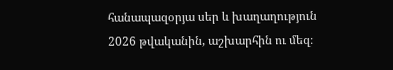հանապազօրյա սեր և խաղաղություն 2026 թվականին, աշխարհին ու մեզ։